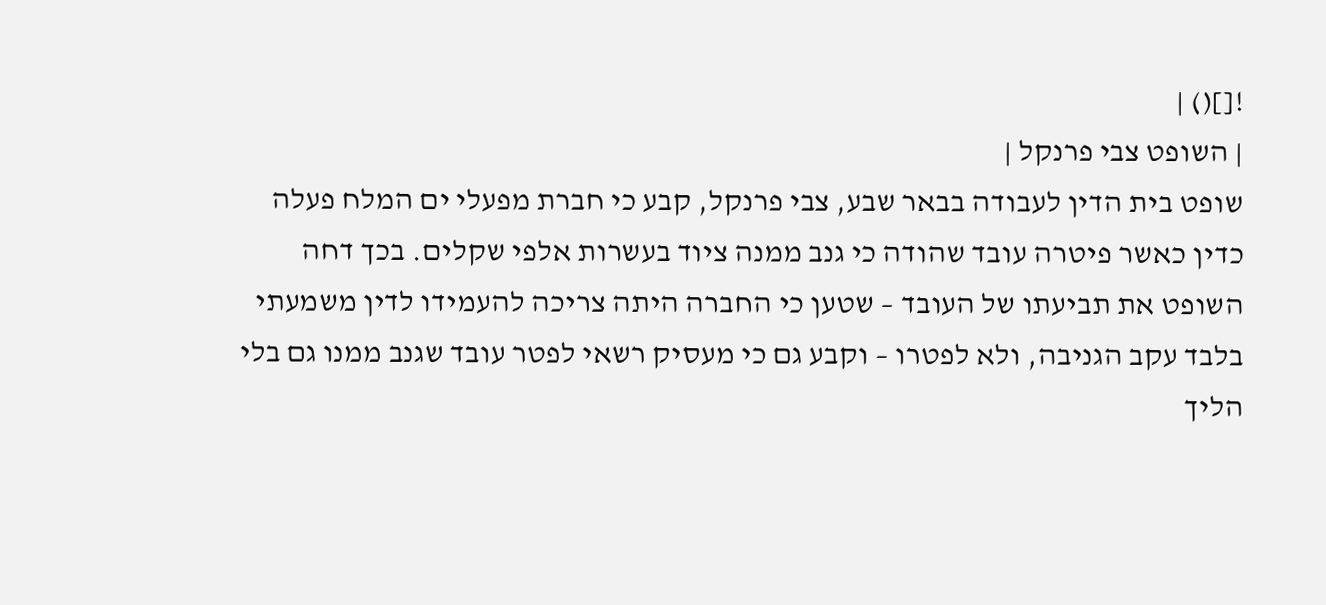![]() |
| השופט צבי פרנקל |
שופט בית הדין לעבודה בבאר שבע, צבי פרנקל, קבע כי חברת מפעלי ים המלח פעלה כדין כאשר פיטרה עובד שהודה כי גנב ממנה ציוד בעשרות אלפי שקלים. בכך דחה השופט את תביעתו של העובד – שטען כי החברה היתה צריכה להעמידו לדין משמעתי בלבד עקב הגניבה, ולא לפטרו – וקבע גם כי מעסיק רשאי לפטר עובד שגנב ממנו גם בלי הליך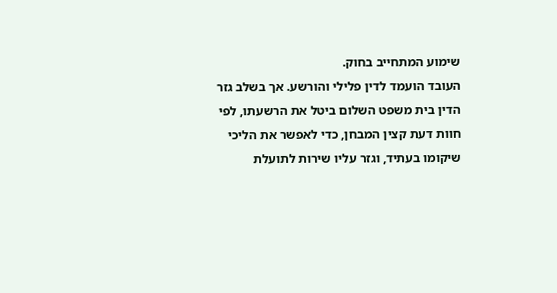שימוע המתחייב בחוק.
העובד הועמד לדין פלילי והורשע. אך בשלב גזר הדין בית משפט השלום ביטל את הרשעתו, לפי חוות דעת קצין המבחן, כדי לאפשר את הליכי שיקומו בעתיד, וגזר עליו שירות לתועלת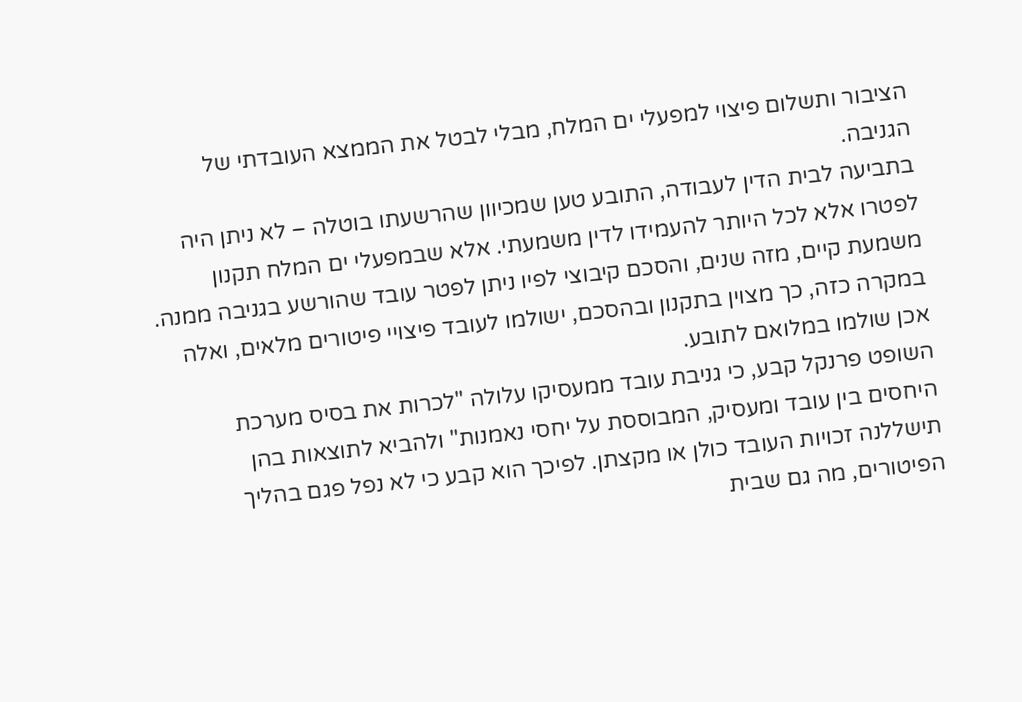הציבור ותשלום פיצוי למפעלי ים המלח, מבלי לבטל את הממצא העובדתי של הגניבה.
בתביעה לבית הדין לעבודה, התובע טען שמכיוון שהרשעתו בוטלה – לא ניתן היה לפטרו אלא לכל היותר להעמידו לדין משמעתי. אלא שבמפעלי ים המלח תקנון משמעת קיים, מזה שנים, והסכם קיבוצי לפיו ניתן לפטר עובד שהורשע בגניבה ממנה. במקרה כזה, כך מצוין בתקנון ובהסכם, ישולמו לעובד פיצויי פיטורים מלאים, ואלה אכן שולמו במלואם לתובע.
השופט פרנקל קבע, כי גניבת עובד ממעסיקו עלולה "לכרות את בסיס מערכת היחסים בין עובד ומעסיק, המבוססת על יחסי נאמנות" ולהביא לתוצאות בהן תישללנה זכויות העובד כולן או מקצתן. לפיכך הוא קבע כי לא נפל פגם בהליך הפיטורים, מה גם שבית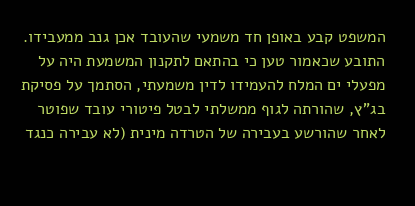המשפט קבע באופן חד משמעי שהעובד אכן גנב ממעבידו.
התובע שכאמור טען כי בהתאם לתקנון המשמעת היה על מפעלי ים המלח להעמידו לדין משמעתי, הסתמך על פסיקת בג"ץ, שהורתה לגוף ממשלתי לבטל פיטורי עובד שפוטר לאחר שהורשע בעבירה של הטרדה מינית (לא עבירה כנגד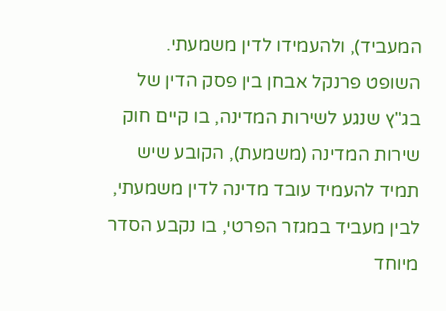המעביד), ולהעמידו לדין משמעתי.
השופט פרנקל אבחן בין פסק הדין של בג"ץ שנגע לשירות המדינה, בו קיים חוק שירות המדינה (משמעת), הקובע שיש תמיד להעמיד עובד מדינה לדין משמעתי, לבין מעביד במגזר הפרטי, בו נקבע הסדר מיוחד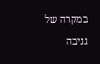במקרה של גניבה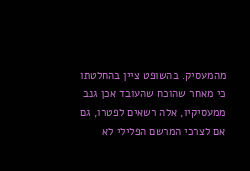מהמעסיק. בהשופט ציין בהחלטתו כי מאחר שהוכח שהעובד אכן גנב ממעסיקיו, אלה רשאים לפטרו, גם אם לצרכי המרשם הפלילי לא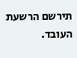תירשם הרשעת העובד.